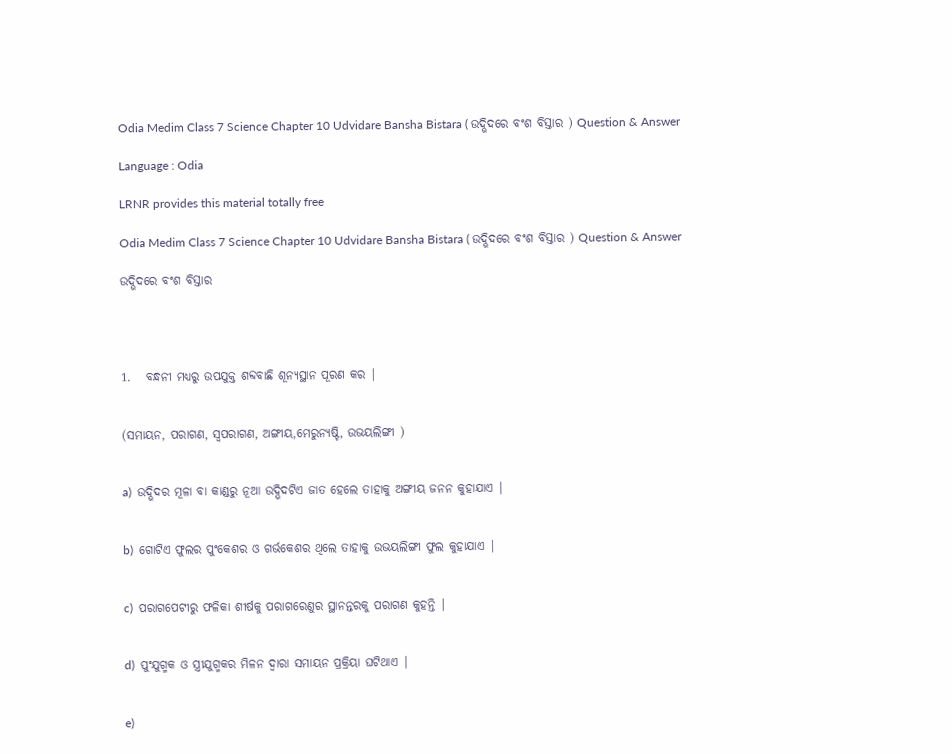Odia Medim Class 7 Science Chapter 10 Udvidare Bansha Bistara ( ଉଦ୍ଭିଦରେ ବଂଶ ବିସ୍ତାର ) Question & Answer

Language : Odia

LRNR provides this material totally free

Odia Medim Class 7 Science Chapter 10 Udvidare Bansha Bistara ( ଉଦ୍ଭିଦରେ ବଂଶ ବିସ୍ତାର ) Question & Answer

ଉଦ୍ଭିଦରେ ବଂଶ ବିସ୍ତାର




1.   ବନ୍ଧନୀ ମଧ୍ୟରୁ ଉପଯୁକ୍ତ ଶବ୍ଦବାଛି ଶୂନ୍ୟସ୍ଥାନ ପୂରଣ କର |


(ସମାୟନ, ପରାଗଣ, ସ୍ଵପରାଗଣ, ଅଙ୍ଗୀୟ,ମେରୁନ୍ୟଷ୍ଟି, ଉଭୟଲିଙ୍ଗୀ )


a)  ଉଦ୍ଭିଦର ମୂଳା ବା କାଣ୍ଡରୁ ନୂଆ ଉଦ୍ଭିଦଟିଏ ଜାତ ହେଲେ ତାହାକୁ ଅଙ୍ଗୀୟ ଜନନ କୁହାଯାଏ |


b)  ଗୋଟିଏ ଫୁଲର ପୁଂକେଶର ଓ ଗର୍ଭକେଶର ଥିଲେ ତାହାକୁ ଉଭୟଲିଙ୍ଗୀ ଫୁଲ କୁହାଯାଏ |


c)  ପରାଗପେଟୀରୁ ଫଳିକା ଶୀର୍ଷକୁ ପରାଗରେଣୁର ସ୍ଥାନନ୍ତରକୁ ପରାଗଣ କୁହନ୍ତି |


d)  ପୁଂଯୁଗ୍ମକ ଓ ସ୍ତ୍ରୀଯୁଗ୍ମକର ମିଳନ ଦ୍ଵାରା ସମାୟନ ପ୍ରକ୍ରିୟା ଘଟିଥାଏ |


e)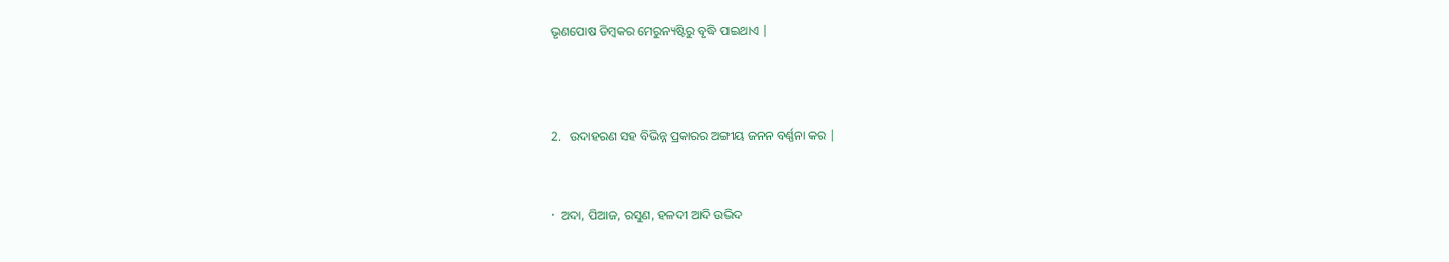ଭୃଣପୋଷ ଡିମ୍ବକର ମେରୁନ୍ୟଷ୍ଟିରୁ ବୃଦ୍ଧି ପାଇଥାଏ |



2.   ଉଦାହରଣ ସହ ବିଭିନ୍ନ ପ୍ରକାରର ଅଙ୍ଗୀୟ ଜନନ ବର୍ଣ୍ଣନା କର |


·  ଅଦା, ପିଆଜ, ରସୁଣ, ହଳଦୀ ଆଦି ଉଦ୍ଭିଦ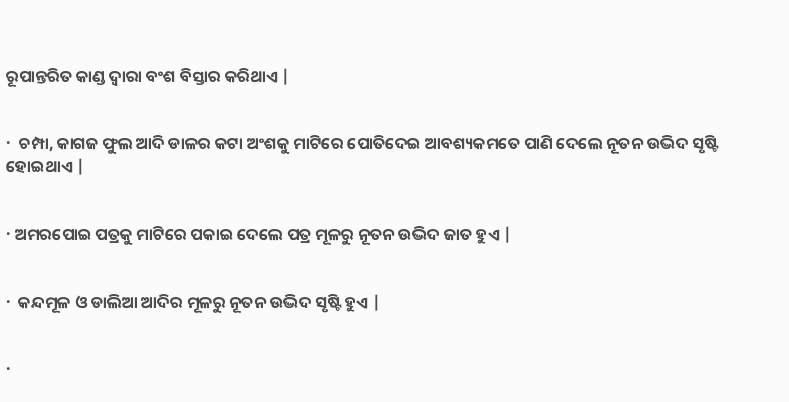ରୂପାନ୍ତରିତ କାଣ୍ଡ ଦ୍ଵାରା ବଂଶ ବିସ୍ତାର କରିଥାଏ |


·  ଚମ୍ପା, କାଗଜ ଫୁଲ ଆଦି ଡାଳର କଟା ଅଂଶକୁ ମାଟିରେ ପୋତିଦେଇ ଆବଶ୍ୟକମତେ ପାଣି ଦେଲେ ନୂତନ ଉଦ୍ଭିଦ ସୃଷ୍ଟି ହୋଇଥାଏ |


· ଅମରପୋଇ ପତ୍ରକୁ ମାଟିରେ ପକାଇ ଦେଲେ ପତ୍ର ମୂଳରୁ ନୂତନ ଉଦ୍ଭିଦ ଜାତ ହୁଏ |


·  କନ୍ଦମୂଳ ଓ ଡାଲିଆ ଆଦିର ମୂଳରୁ ନୂତନ ଉଦ୍ଭିଦ ସୃଷ୍ଟି ହୁଏ |


·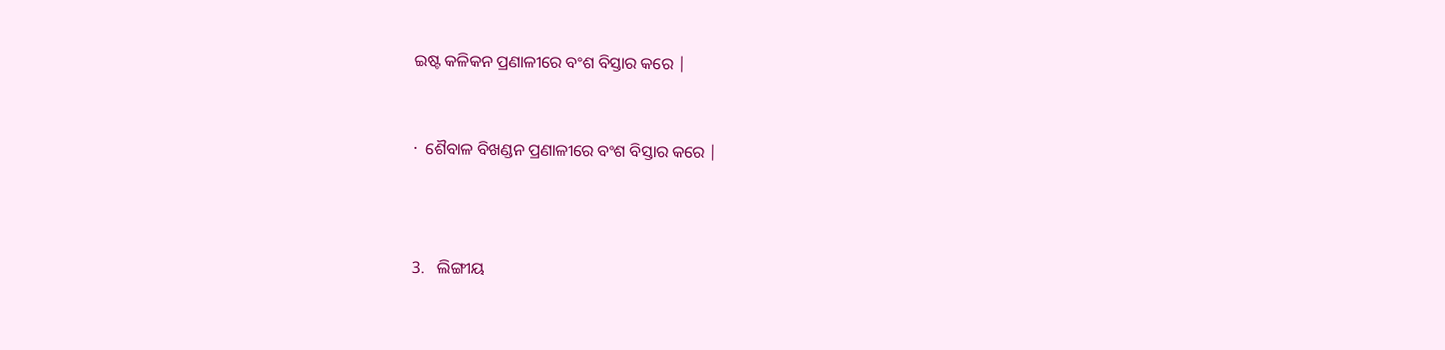ଇଷ୍ଟ କଳିକନ ପ୍ରଣାଳୀରେ ବଂଶ ବିସ୍ତାର କରେ |


·  ଶୈବାଳ ବିଖଣ୍ଡନ ପ୍ରଣାଳୀରେ ବଂଶ ବିସ୍ତାର କରେ |



3.   ଲିଙ୍ଗୀୟ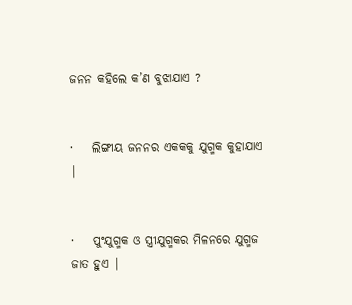ଜନନ କହିଲେ କ’ଣ ବୁଝାଯାଏ ?


·    ଲିଙ୍ଗୀୟ ଜନନର ଏକକକୁ ଯୁଗ୍ମକ କୁହାଯାଏ |


·    ପୁଂଯୁଗ୍ମକ ଓ ସ୍ତ୍ରୀଯୁଗ୍ମକର ମିଳନରେ ଯୁଗ୍ମଜ ଜାତ ହୁଏ |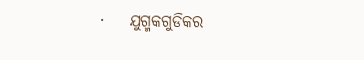·    ଯୁଗ୍ମକଗୁଡିକର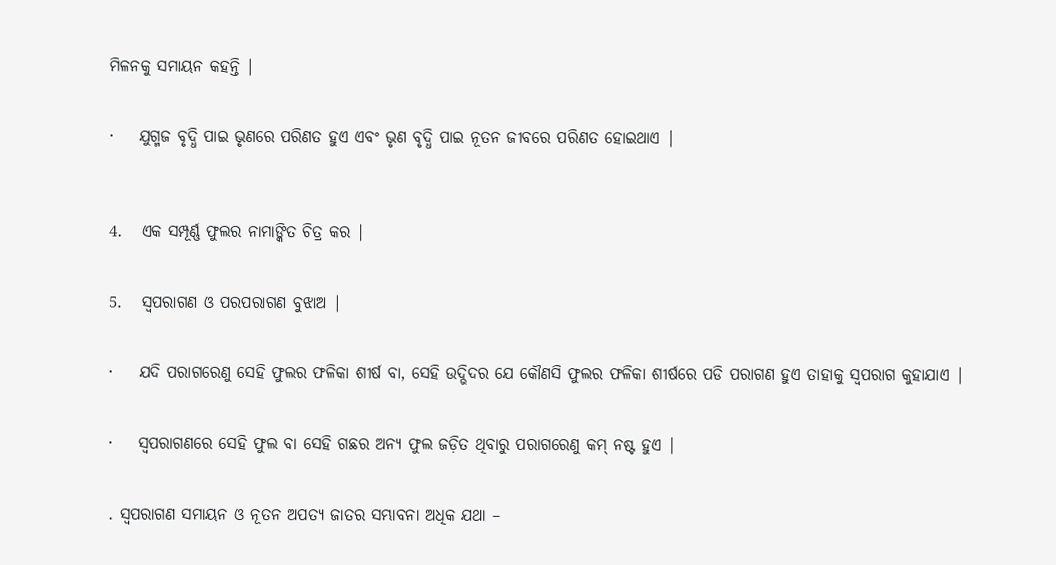ମିଳନକୁ ସମାୟନ କହନ୍ତି |


·    ଯୁଗ୍ମଜ ବୃଦ୍ଧି ପାଇ ଭୃଣରେ ପରିଣତ ହୁଏ ଏବଂ ଭୃଣ ବୃଦ୍ଧି ପାଇ ନୂତନ ଜୀବରେ ପରିଣତ ହୋଇଥାଏ |



4.   ଏକ ସମ୍ପୂର୍ଣ୍ଣ ଫୁଲର ନାମାଙ୍କିତ ଚିତ୍ର କର |


5.   ସ୍ଵପରାଗଣ ଓ ପରପରାଗଣ ବୁଝାଅ |


·    ଯଦି ପରାଗରେଣୁ ସେହି ଫୁଲର ଫଳିକା ଶୀର୍ଷ ବା, ସେହି ଉଦ୍ଭିଦର ଯେ କୌଣସି ଫୁଲର ଫଳିକା ଶୀର୍ଷରେ ପଡି ପରାଗଣ ହୁଏ ତାହାକୁ ସ୍ଵପରାଗ କୁହାଯାଏ |


·    ସ୍ଵପରାଗଣରେ ସେହି ଫୁଲ ବା ସେହି ଗଛର ଅନ୍ୟ ଫୁଲ ଜଡ଼ିତ ଥିବାରୁ ପରାଗରେଣୁ କମ୍ ନଷ୍ଟ ହୁଏ |


. ସ୍ଵପରାଗଣ ସମାୟନ ଓ ନୂତନ ଅପତ୍ୟ ଜାତର ସମ୍ଭାବନା ଅଧିକ ଯଥା –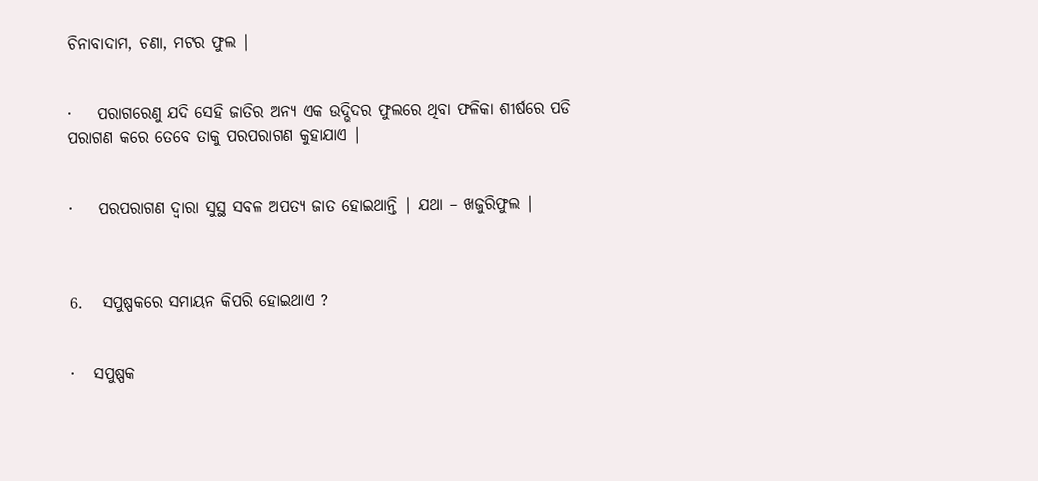ଚିନାବାଦାମ, ଚଣା, ମଟର ଫୁଲ |


·    ପରାଗରେଣୁ ଯଦି ସେହି ଜାତିର ଅନ୍ୟ ଏକ ଉଦ୍ଭିଦର ଫୁଲରେ ଥିବା ଫଳିକା ଶୀର୍ଷରେ ପଡି ପରାଗଣ କରେ ତେବେ ତାକୁ ପରପରାଗଣ କୁହାଯାଏ |


·    ପରପରାଗଣ ଦ୍ଵାରା ସୁସ୍ଥ ସବଳ ଅପତ୍ୟ ଜାତ ହୋଇଥାନ୍ତି | ଯଥା – ଖଜୁରିଫୁଲ |



6.   ସପୁଷ୍ପକରେ ସମାୟନ କିପରି ହୋଇଥାଏ ?


·   ସପୁଷ୍ପକ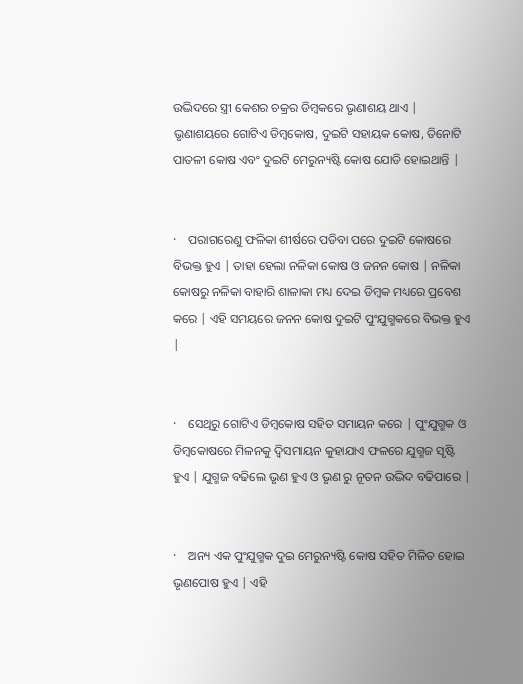ଉଦ୍ଭିଦରେ ସ୍ତ୍ରୀ କେଶର ଚକ୍ରର ଡିମ୍ବକରେ ଭୃଣାଶୟ ଥାଏ | ଭୃଣାଶୟରେ ଗୋଟିଏ ଡିମ୍ବକୋଷ, ଦୁଇଟି ସହାୟକ କୋଷ, ତିନୋଟି ପାତଳୀ କୋଷ ଏବଂ ଦୁଇଟି ମେରୁନ୍ୟଷ୍ଟି କୋଷ ଯୋଡି ହୋଇଥାନ୍ତି |


·    ପରାଗରେଣୁ ଫଳିକା ଶୀର୍ଷରେ ପଡିବା ପରେ ଦୁଇଟି କୋଷରେ ବିଭକ୍ତ ହୁଏ | ତାହା ହେଲା ନଳିକା କୋଷ ଓ ଜନନ କୋଷ | ନଳିକା କୋଷରୁ ନଳିକା ବାହାରି ଶାଳାକା ମଧ୍ୟ ଦେଇ ଡିମ୍ବକ ମଧ୍ୟରେ ପ୍ରବେଶ କରେ | ଏହି ସମୟରେ ଜନନ କୋଷ ଦୁଇଟି ପୁଂଯୁଗ୍ମକରେ ବିଭକ୍ତ ହୁଏ |


·    ସେଥିରୁ ଗୋଟିଏ ଡିମ୍ବକୋଷ ସହିତ ସମାୟନ କରେ | ପୁଂଯୁଗ୍ମକ ଓ ଡିମ୍ବକୋଷରେ ମିଳନକୁ ଦ୍ଵିସମାୟନ କୁହାଯାଏ ଫଳରେ ଯୁଗ୍ମଜ ସୃଷ୍ଟି ହୁଏ | ଯୁଗ୍ମଜ ବଢିଲେ ଭୃଣ ହୁଏ ଓ ଭୃଣ ରୁ ନୂତନ ଉଦ୍ଭିଦ ବଢିପାରେ |


·    ଅନ୍ୟ ଏକ ପୁଂଯୁଗ୍ମକ ଦୁଇ ମେରୁନ୍ୟଷ୍ଟି କୋଷ ସହିତ ମିଳିତ ହୋଇ ଭୃଣପୋଷ ହୁଏ | ଏହି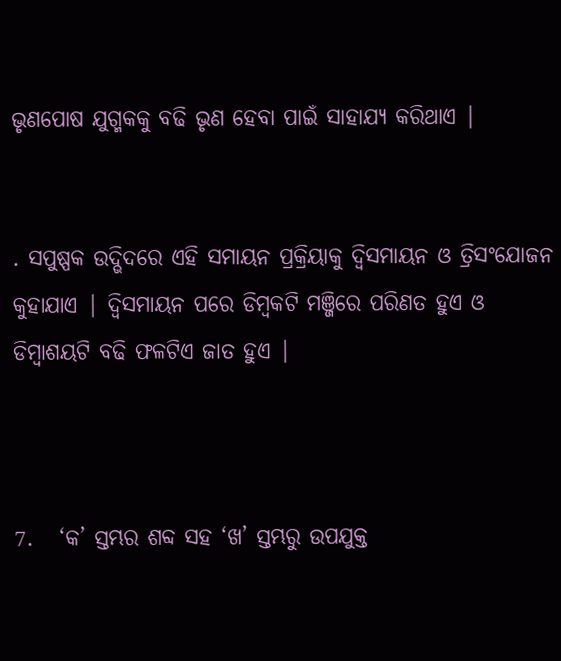ଭୃଣପୋଷ ଯୁଗ୍ମକକୁ ବଢି ଭୃଣ ହେବା ପାଇଁ ସାହାଯ୍ୟ କରିଥାଏ |


. ସପୁଷ୍ପକ ଉଦ୍ଭିଦରେ ଏହି ସମାୟନ ପ୍ରକ୍ରିୟାକୁ ଦ୍ଵିସମାୟନ ଓ ତ୍ରିସଂଯୋଜନ କୁହାଯାଏ | ଦ୍ଵିସମାୟନ ପରେ ଡିମ୍ବକଟି ମଞ୍ଜିରେ ପରିଣତ ହୁଏ ଓ ଡିମ୍ବାଶୟଟି ବଢି ଫଳଟିଏ ଜାତ ହୁଏ |



7.   ‘କ’ ସ୍ତମ୍ଭର ଶବ୍ଦ ସହ ‘ଖ’ ସ୍ତମ୍ଭରୁ ଉପଯୁକ୍ତ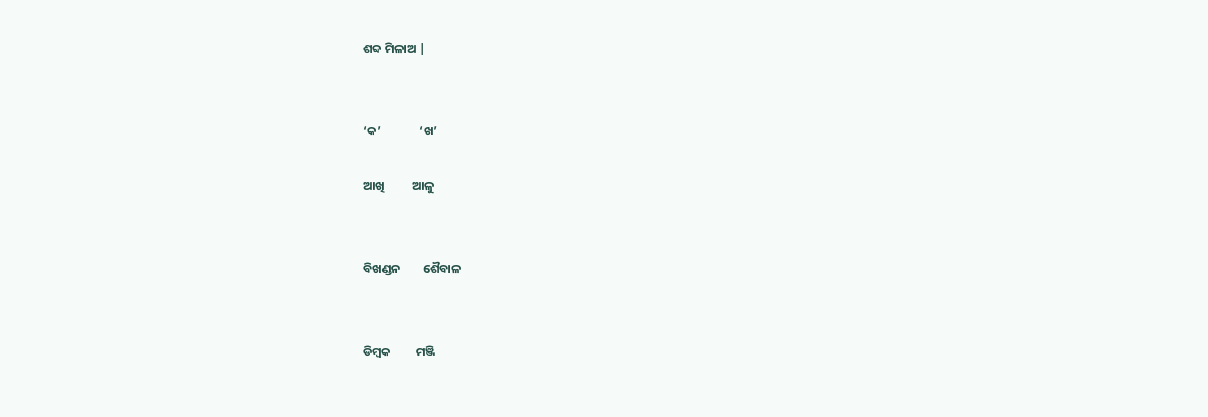ଶବ୍ଦ ମିଳାଅ |


‘କ’              ‘ଖ’

ଆଖି          ଆଳୁ


ବିଖଣ୍ଡନ        ଶୈବାଳ


ଡିମ୍ବକ         ମଞ୍ଜି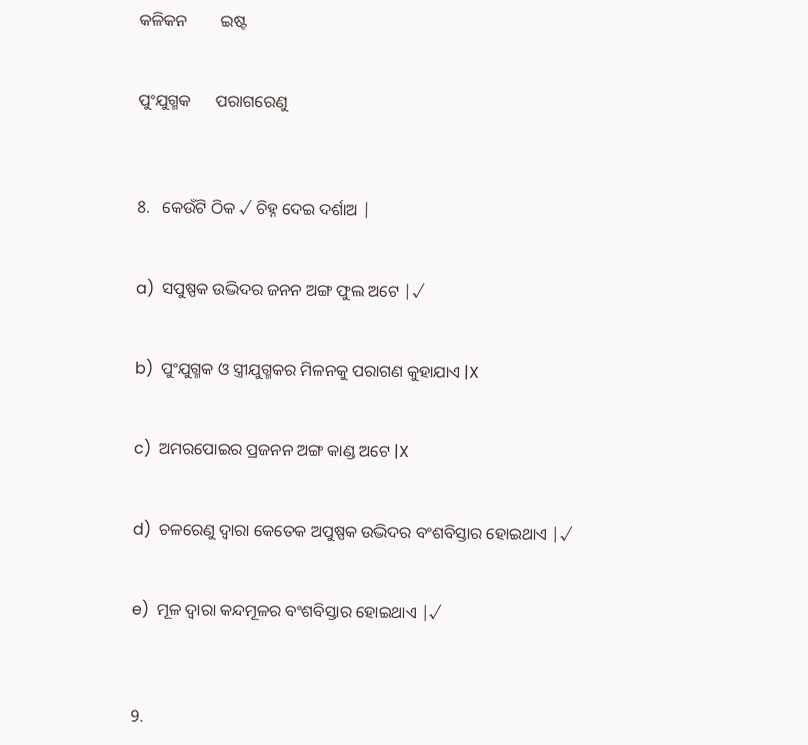କଳିକନ        ଇଷ୍ଟ


ପୁଂଯୁଗ୍ମକ      ପରାଗରେଣୁ



8.   କେଉଁଟି ଠିକ √ ଚିହ୍ନ ଦେଇ ଦର୍ଶାଅ |


a)  ସପୁଷ୍ପକ ଉଦ୍ଭିଦର ଜନନ ଅଙ୍ଗ ଫୁଲ ଅଟେ |√


b)  ପୁଂଯୁଗ୍ମକ ଓ ସ୍ତ୍ରୀଯୁଗ୍ମକର ମିଳନକୁ ପରାଗଣ କୁହାଯାଏ |X


c)  ଅମରପୋଇର ପ୍ରଜନନ ଅଙ୍ଗ କାଣ୍ଡ ଅଟେ |X


d)  ଚଳରେଣୁ ଦ୍ଵାରା କେତେକ ଅପୁଷ୍ପକ ଉଦ୍ଭିଦର ବଂଶବିସ୍ତାର ହୋଇଥାଏ |√


e)  ମୂଳ ଦ୍ଵାରା କନ୍ଦମୂଳର ବଂଶବିସ୍ତାର ହୋଇଥାଏ |√



9.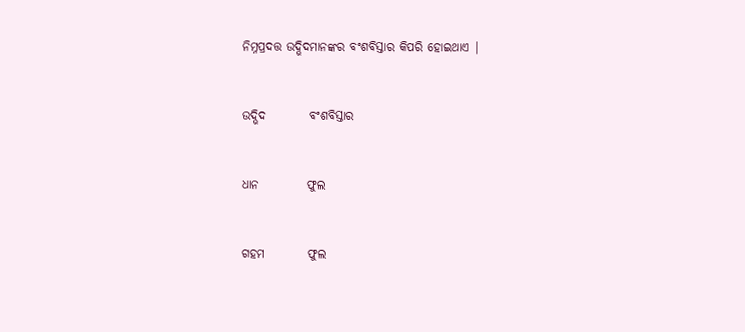ନିମ୍ନପ୍ରଦତ୍ତ ଉଦ୍ଭିଦମାନଙ୍କର ବଂଶବିସ୍ତାର କିପରି ହୋଇଥାଏ |


ଉଦ୍ଭିଦ         ବଂଶବିସ୍ତାର


ଧାନ          ଫୁଲ


ଗହମ         ଫୁଲ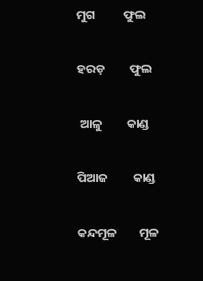ମୁଗ          ଫୁଲ


ହରଡ଼         ଫୁଲ


 ଆଳୁ         କାଣ୍ଡ


ପିଆଜ         କାଣ୍ଡ


କନ୍ଦମୂଳ        ମୂଳ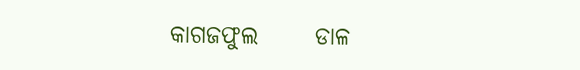କାଗଜଫୁଲ      ଡାଳ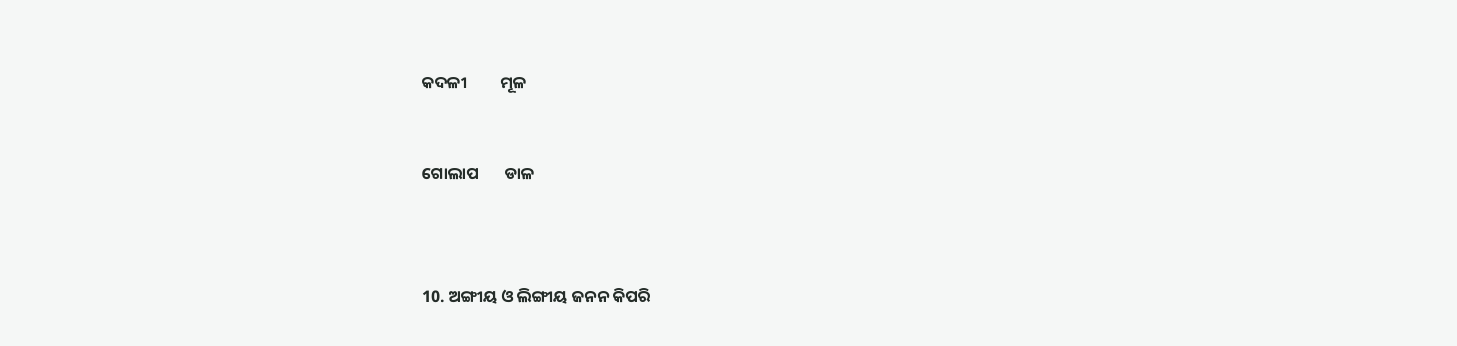କଦଳୀ         ମୂଳ


ଗୋଲାପ       ଡାଳ



10. ଅଙ୍ଗୀୟ ଓ ଲିଙ୍ଗୀୟ ଜନନ କିପରି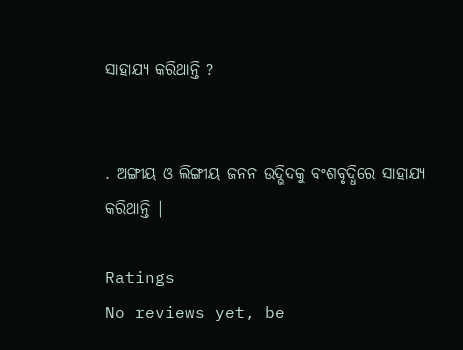ସାହାଯ୍ୟ କରିଥାନ୍ତି ?


. ଅଙ୍ଗୀୟ ଓ ଲିଙ୍ଗୀୟ ଜନନ ଉଦ୍ଭିଦକୁ ବଂଶବୃଦ୍ଧିରେ ସାହାଯ୍ୟ କରିଥାନ୍ତି |

Ratings
No reviews yet, be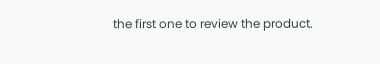the first one to review the product.